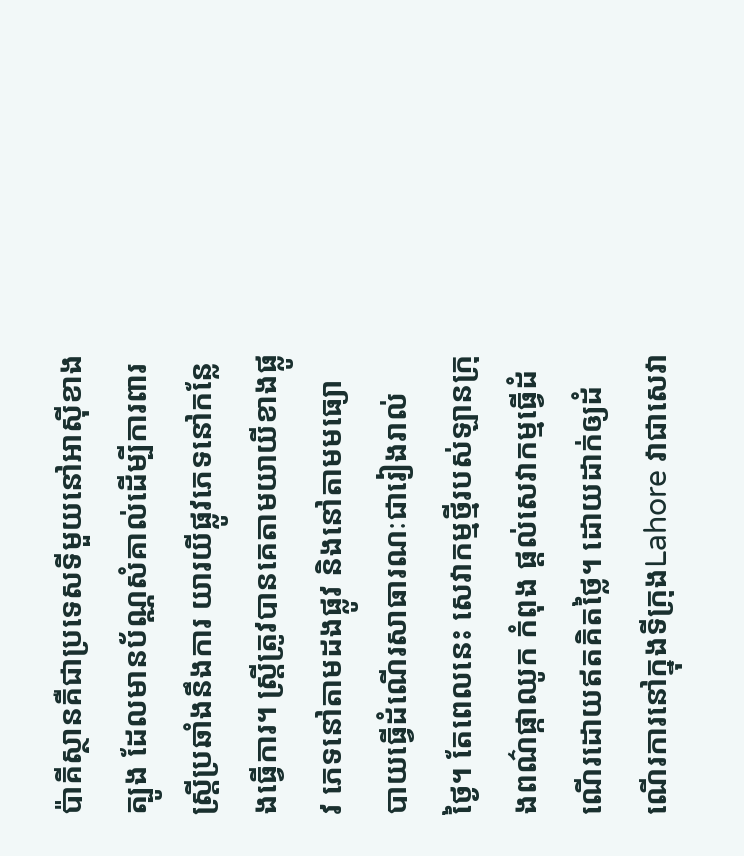ប៉ាគីស្ថានគឺជាប្រទេសទីមួយនៅអាស៊ីខាងត្បូង ដែលមានប័ណ្ណសំគាល់ដើម្បីការពារស្ត្រីប្រឆាំងនឹងការ យារយីផ្លូវភេទនៅកន្លែងធ្វើការ។ ស្ត្រីត្រូវបានគេតាមយាយីខាងផ្លូវ ភេទនៅតាមដងផ្លូវ និងនៅតាមមធ្យោ បាយធ្វើដំណើរសាធារណៈជារៀងរាល់ថ្ងៃ។ តែពេលនេះ សេវាកម្មថ្មីរបស់ឡានក្រុងពណ៌ផ្កាឈូក កំពុង ផ្តល់សេវាកម្មធ្វើដំណើរដោយឥតគិតថ្លៃ។ ដោយដាក់ឲ្យដំណើរការនៅក្នុងទីក្រុងLahore វាជាសេវា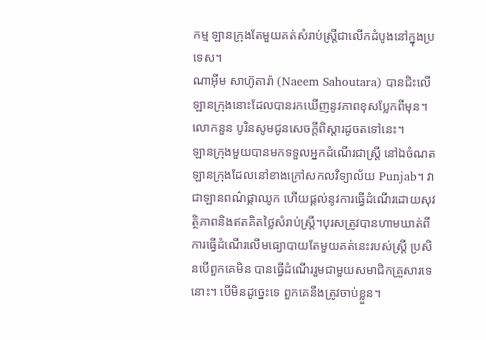កម្ម ឡានក្រុងតែមួយគត់សំរាប់ស្រ្តីជាលើកដំបូងនៅក្នុងប្រទេស។
ណាអ៊ីម សាហ៊ូតារ៉ា (Naeem Sahoutara) បានជិះលើឡានក្រុងនោះដែលបានរកឃើញនូវភាពខុសប្លែកពីមុន។ លោកនួន បូរិនសូមជូនសេចក្តីពិស្តារដូចតទៅនេះ។
ឡានក្រុងមួយបានមកទទួលអ្នកដំណើរជាស្ត្រី នៅឯចំណតឡានក្រុងដែលនៅខាងក្រៅសកលវិទ្យាល័យ Punjab។ វាជាឡានពណ៌ផ្កាឈូក ហើយផ្តល់នូវការធ្វើដំណើរដោយសុវត្ថិភាពនិងឥតគិតថ្លៃសំរាប់ស្ត្រី។បុរសត្រូវបានហាមឃាត់ពីការធ្វើដំណើរលើមធ្យោបាយតែមួយគត់នេះរបស់ស្ត្រី ប្រសិនបើពួកគេមិន បានធ្វើដំណើររួមជាមួយសមាជិកគ្រួសារទេនោះ។ បើមិនដូច្នេះទេ ពួកគេនឹងត្រូវចាប់ខ្លួន។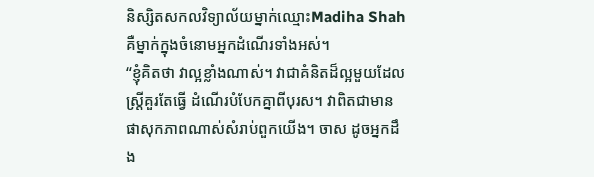និស្សិតសកលវិទ្យាល័យម្នាក់ឈ្មោះMadiha Shah គឺម្នាក់ក្នុងចំនោមអ្នកដំណើរទាំងអស់។
“ខ្ញុំគិតថា វាល្អខ្លាំងណាស់។ វាជាគំនិតដ៏ល្អមួយដែលស្ត្រីគួរតែធ្វើ ដំណើរបំបែកគ្នាពីបុរស។ វាពិតជាមានផាសុកភាពណាស់សំរាប់ពួកយើង។ ចាស ដូចអ្នកដឹង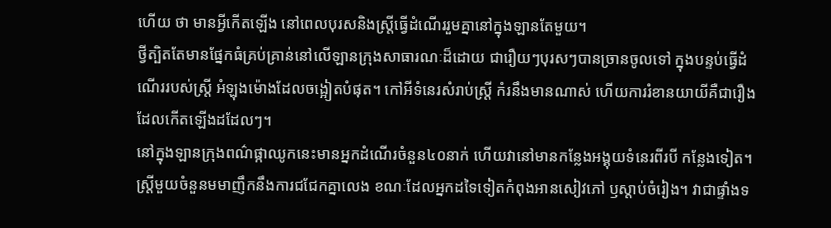ហើយ ថា មានអ្វីកើតឡើង នៅពេលបុរសនិងស្ត្រីធ្វើដំណើររួមគ្នានៅក្នុងឡានតែមួយ។
ថ្វីត្បិតតែមានផ្នែកធំគ្រប់គ្រាន់នៅលើឡានក្រុងសាធារណៈដ៏ដោយ ជារឿយៗបុរសៗបានច្រានចូលទៅ ក្នុងបន្ទប់ធ្វើដំណើររបស់ស្ត្រី អំឡុងម៉ោងដែលចង្អៀតបំផុត។ កៅអីទំនេរសំរាប់ស្ត្រី កំរនឹងមានណាស់ ហើយការរំខានយាយីគឺជារឿងដែលកើតឡើងដដែលៗ។
នៅក្នុងឡានក្រុងពណ៌ផ្កាឈូកនេះមានអ្នកដំណើរចំនួន៤០នាក់ ហើយវានៅមានកន្លែងអង្គុយទំនេរពីរបី កន្លែងទៀត។ ស្ត្រីមួយចំនួនមមាញឹកនឹងការជជែកគ្នាលេង ខណៈដែលអ្នកដទៃទៀតកំពុងអានសៀវភៅ ឫស្តាប់ចំរៀង។ វាជាផ្ទាំងទ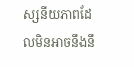ស្សនីយភាពដែលមិនអាចនឹងនឹ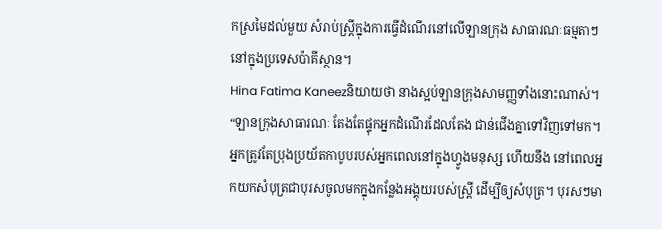កស្រមៃដល់មួយ សំរាប់ស្ត្រីក្នុងការធ្វើដំណើរនៅលើឡានក្រុង សាធារណៈធម្មតាៗនៅក្នុងប្រទេសប៉ាគីស្ថាន។
Hina Fatima Kaneezនិយាយថា នាងស្អប់ឡានក្រុងសាមញ្ញទាំងនោះណាស់។
“ឡានក្រុងសាធារណៈ តែងតែផ្ទុកអ្នកដំណើរដែលតែង ជាន់ជើងគ្នាទៅវិញទៅមក។ អ្នកត្រូវតែប្រុងប្រយ័តកាបូបរបស់អ្នកពេលនៅក្នុងហ្វូងមនុស្ស ហើយនឹង នៅពេលអ្នកយកសំបុត្រជាបុរសចូលមកក្នុងកន្លែងអង្គុយរបស់ស្ត្រី ដើម្បីឲ្យសំបុត្រ។ បុរសៗមា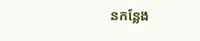នកន្លែង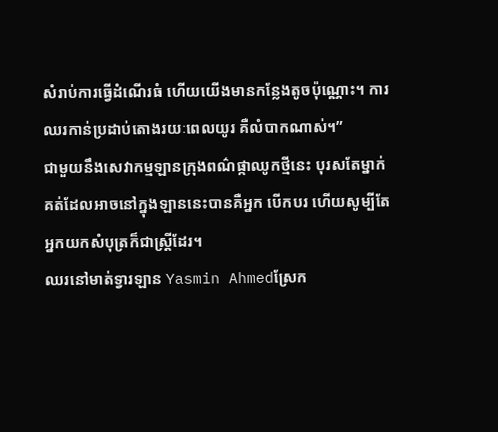សំរាប់ការធ្វើដំណើរធំ ហើយយើងមានកន្លែងតូចប៉ុណ្ណោះ។ ការឈរកាន់ប្រដាប់តោងរយៈពេលយូរ គឺលំបាកណាស់។”
ជាមួយនឹងសេវាកម្មឡានក្រុងពណ៌ផ្កាឈូកថ្មីនេះ បុរសតែម្នាក់គត់ដែលអាចនៅក្នុងឡាននេះបានគឺអ្នក បើកបរ ហើយសូម្បីតែអ្នកយកសំបុត្រក៏ជាស្ត្រីដែរ។
ឈរនៅមាត់ទ្វារឡាន Yasmin Ahmedស្រែក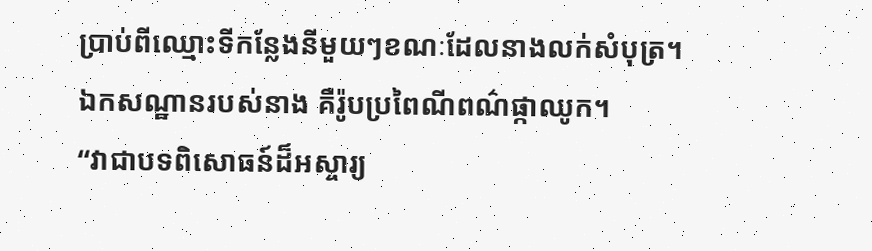ប្រាប់ពីឈ្មោះទីកន្លែងនីមួយៗខណៈដែលនាងលក់សំបុត្រ។ឯកសណ្ឋានរបស់នាង គឺរ៉ូបប្រពៃណីពណ៌ផ្កាឈូក។
“វាជាបទពិសោធន៍ដ៏អស្ចារ្យ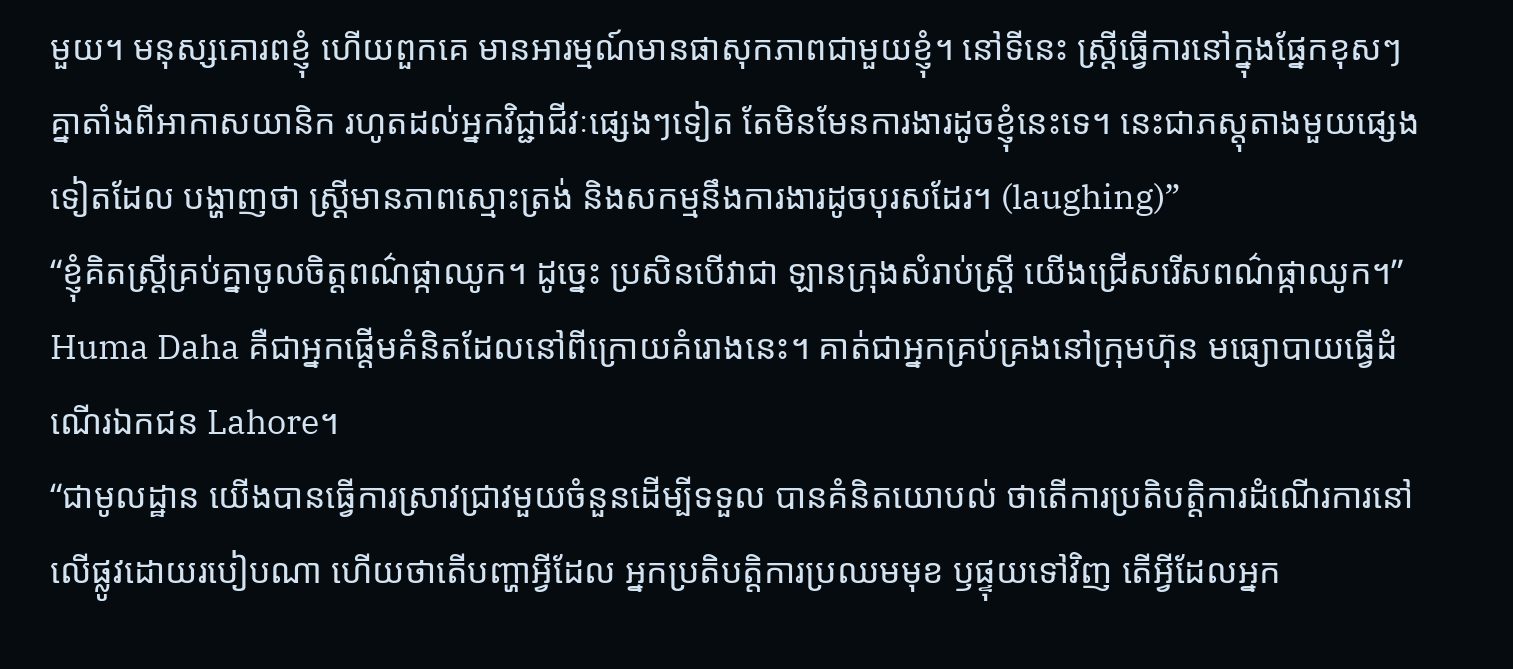មួយ។ មនុស្សគោរពខ្ញុំ ហើយពួកគេ មានអារម្មណ៍មានផាសុកភាពជាមួយខ្ញុំ។ នៅទីនេះ ស្ត្រីធ្វើការនៅក្នុងផ្នែកខុសៗគ្នាតាំងពីអាកាសយានិក រហូតដល់អ្នកវិជ្ជាជីវៈផ្សេងៗទៀត តែមិនមែនការងារដូចខ្ញុំនេះទេ។ នេះជាភស្តុតាងមួយផ្សេងទៀតដែល បង្ហាញថា ស្ត្រីមានភាពស្មោះត្រង់ និងសកម្មនឹងការងារដូចបុរសដែរ។ (laughing)”
“ខ្ញុំគិតស្ត្រីគ្រប់គ្នាចូលចិត្តពណ៌ផ្កាឈូក។ ដូច្នេះ ប្រសិនបើវាជា ឡានក្រុងសំរាប់ស្ត្រី យើងជ្រើសរើសពណ៌ផ្កាឈូក។”
Huma Daha គឺជាអ្នកផ្តើមគំនិតដែលនៅពីក្រោយគំរោងនេះ។ គាត់ជាអ្នកគ្រប់គ្រងនៅក្រុមហ៊ុន មធ្យោបាយធ្វើដំណើរឯកជន Lahore។
“ជាមូលដ្ឋាន យើងបានធ្វើការស្រាវជ្រាវមួយចំនួនដើម្បីទទួល បានគំនិតយោបល់ ថាតើការប្រតិបត្តិការដំណើរការនៅលើផ្លូវដោយរបៀបណា ហើយថាតើបញ្ហាអ្វីដែល អ្នកប្រតិបត្តិការប្រឈមមុខ ឫផ្ទុយទៅវិញ តើអ្វីដែលអ្នក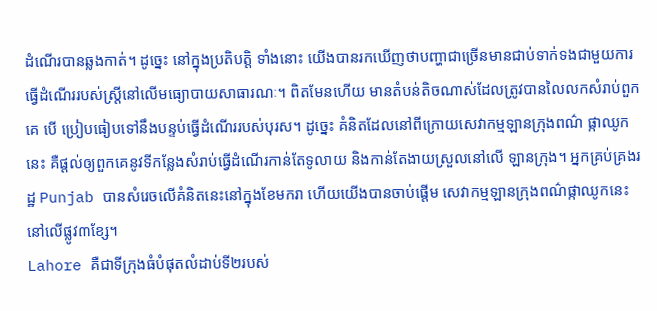ដំណើរបានឆ្លងកាត់។ ដូច្នេះ នៅក្នុងប្រតិបត្តិ ទាំងនោះ យើងបានរកឃើញថាបញ្ហាជាច្រើនមានជាប់ទាក់ទងជាមួយការធ្វើដំណើររបស់ស្ត្រីនៅលើមធ្យោបាយសាធារណៈ។ ពិតមែនហើយ មានតំបន់តិចណាស់ដែលត្រូវបានលៃលកសំរាប់ពួកគេ បើ ប្រៀបធៀបទៅនឹងបន្ទប់ធ្វើដំណើររបស់បុរស។ ដូច្នេះ គំនិតដែលនៅពីក្រោយសេវាកម្មឡានក្រុងពណ៌ ផ្កាឈូកនេះ គឺផ្តល់ឲ្យពួកគេនូវទីកន្លែងសំរាប់ធ្វើដំណើរកាន់តែទូលាយ និងកាន់តែងាយស្រួលនៅលើ ឡានក្រុង។ អ្នកគ្រប់គ្រងរដ្ឋ Punjab បានសំរេចលើគំនិតនេះនៅក្នុងខែមករា ហើយយើងបានចាប់ផ្តើម សេវាកម្មឡានក្រុងពណ៌ផ្កាឈូកនេះនៅលើផ្លូវ៣ខ្សែ។
Lahore គឺជាទីក្រុងធំបំផុតលំដាប់ទី២របស់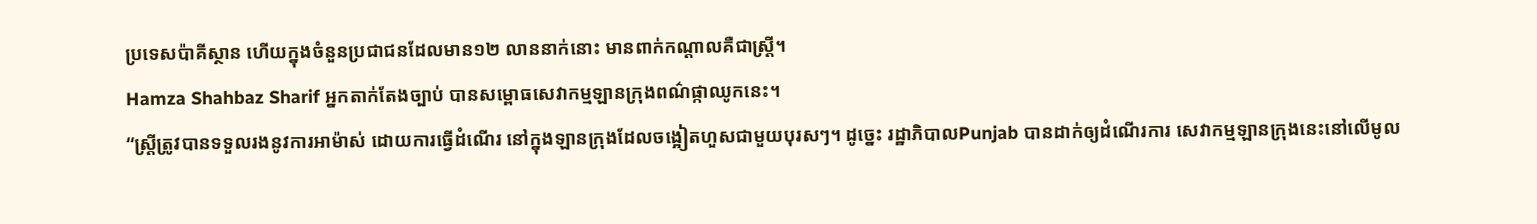ប្រទេសប៉ាគីស្ថាន ហើយក្នុងចំនួនប្រជាជនដែលមាន១២ លាននាក់នោះ មានពាក់កណ្តាលគឺជាស្ត្រី។
Hamza Shahbaz Sharif អ្នកតាក់តែងច្បាប់ បានសម្ពោធសេវាកម្មឡានក្រុងពណ៌ផ្កាឈូកនេះ។
“ស្ត្រីត្រូវបានទទួលរងនូវការអាម៉ាស់ ដោយការធ្វើដំណើរ នៅក្នុងឡានក្រុងដែលចង្អៀតហួសជាមួយបុរសៗ។ ដូច្នេះ រដ្ឋាភិបាលPunjab បានដាក់ឲ្យដំណើរការ សេវាកម្មឡានក្រុងនេះនៅលើមូល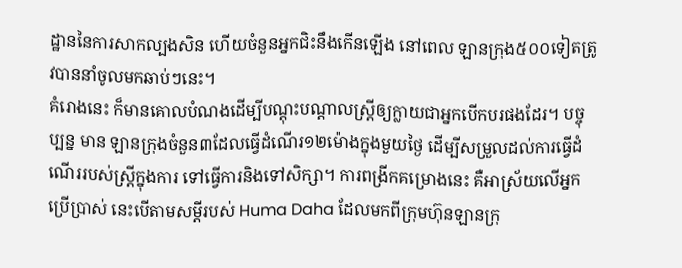ដ្ឋាននៃការសាកល្បងសិន ហើយចំនួនអ្នកជិះនឹងកើនឡើង នៅពេល ឡានក្រុង៥០០ទៀតត្រូវបាននាំចូលមកឆាប់ៗនេះ។
គំរោងនេះ ក៏មានគោលបំណងដើម្បីបណ្តុះបណ្តាលស្ត្រីឲ្យក្លាយជាអ្នកបើកបរផងដែរ។ បច្ចុប្បន្ន មាន ឡានក្រុងចំនួន៣ដែលធ្វើដំណើរ១២ម៉ោងក្នុងមួយថ្ងៃ ដើម្បីសម្រួលដល់ការធ្វើដំណើររបស់ស្ត្រីក្នុងការ ទៅធ្វើការនិងទៅសិក្សា។ ការពង្រីកគម្រោងនេះ គឺអាស្រ័យលើអ្នកប្រើប្រាស់ នេះបើតាមសម្តីរបស់ Huma Daha ដែលមកពីក្រុមហ៊ុនឡានក្រុ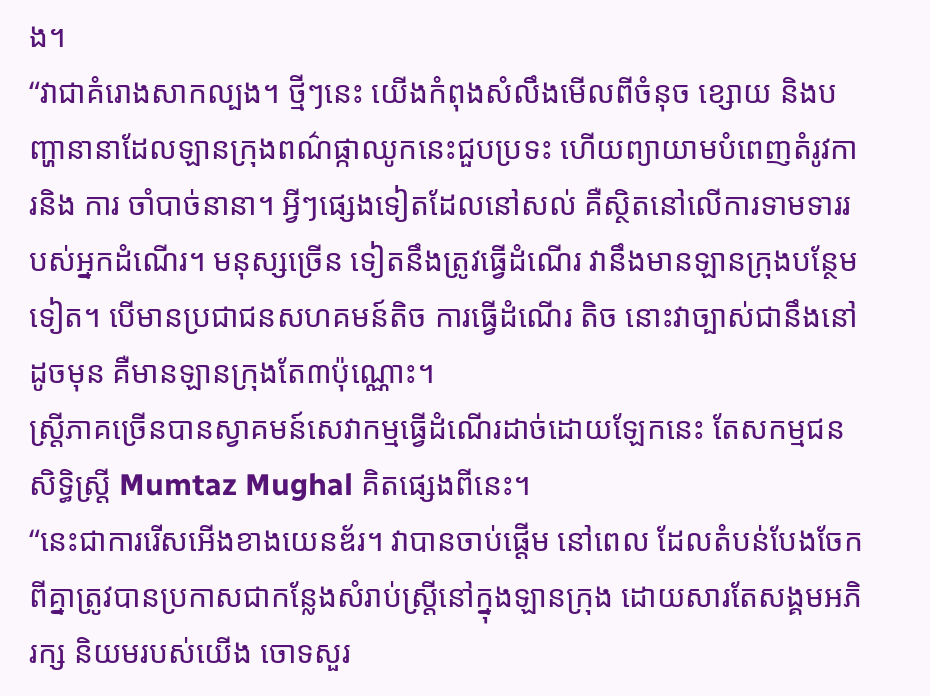ង។
“វាជាគំរោងសាកល្បង។ ថ្មីៗនេះ យើងកំពុងសំលឹងមើលពីចំនុច ខ្សោយ និងបញ្ហានានាដែលឡានក្រុងពណ៌ផ្កាឈូកនេះជួបប្រទះ ហើយព្យាយាមបំពេញតំរូវការនិង ការ ចាំបាច់នានា។ អ្វីៗផ្សេងទៀតដែលនៅសល់ គឺស្ថិតនៅលើការទាមទាររបស់អ្នកដំណើរ។ មនុស្សច្រើន ទៀតនឹងត្រូវធ្វើដំណើរ វានឹងមានឡានក្រុងបន្ថែមទៀត។ បើមានប្រជាជនសហគមន៍តិច ការធ្វើដំណើរ តិច នោះវាច្បាស់ជានឹងនៅដូចមុន គឺមានឡានក្រុងតែ៣ប៉ុណ្ណោះ។
ស្រ្តីភាគច្រើនបានស្វាគមន៍សេវាកម្មធ្វើដំណើរដាច់ដោយឡែកនេះ តែសកម្មជនសិទ្ធិស្ត្រី Mumtaz Mughal គិតផ្សេងពីនេះ។
“នេះជាការរើសអើងខាងយេនឌ័រ។ វាបានចាប់ផ្តើម នៅពេល ដែលតំបន់បែងចែកពីគ្នាត្រូវបានប្រកាសជាកន្លែងសំរាប់ស្ត្រីនៅក្នុងឡានក្រុង ដោយសារតែសង្គមអភិរក្ស និយមរបស់យើង ចោទសួរ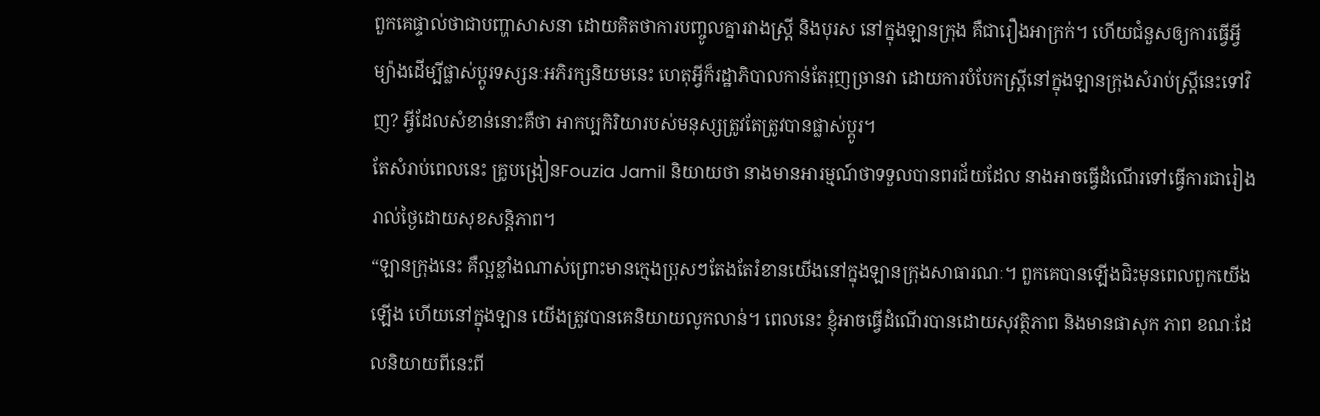ពួកគេផ្ទាល់ថាជាបញ្ហាសាសនា ដោយគិតថាការបញ្ចូលគ្នារវាងស្ត្រី និងបុរស នៅក្នុងឡានក្រុង គឺជារឿងអាក្រក់។ ហើយជំនួសឲ្យការធ្វើអ្វីម្យ៉ាងដើម្បីផ្លាស់ប្តូរទស្សនៈអភិរក្សនិយមនេះ ហេតុអ្វីក៏រដ្ឋាភិបាលកាន់តែរុញច្រានវា ដោយការបំបែកស្ត្រីនៅក្នុងឡានក្រុងសំរាប់ស្ត្រីនេះទៅវិញ? អ្វីដែលសំខាន់នោះគឺថា អាកប្បកិរិយារបស់មនុស្សត្រូវតែត្រូវបានផ្លាស់ប្តូរ។
តែសំរាប់ពេលនេះ គ្រូបង្រៀនFouzia Jamil និយាយថា នាងមានអារម្មណ៍ថាទទួលបានពរជ័យដែល នាងអាចធ្វើដំណើរទៅធ្វើការជារៀងរាល់ថ្ងៃដោយសុខសន្តិភាព។
“ឡានក្រុងនេះ គឺល្អខ្លាំងណាស់ព្រោះមានក្មេងប្រុសៗតែងតែរំខានយើងនៅក្នុងឡានក្រុងសាធារណៈ។ ពួកគេបានឡើងជិះមុនពេលពួកយើងឡើង ហើយនៅក្នុងឡាន យើងត្រូវបានគេនិយាយលូកលាន់។ ពេលនេះ ខ្ញុំអាចធ្វើដំណើរបានដោយសុវត្ថិភាព និងមានផាសុក ភាព ខណៈដែលនិយាយពីនេះពី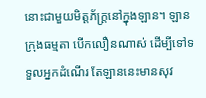នោះជាមួយមិត្តភ័ក្ត្រនៅក្នុងឡាន។ ឡានក្រុងធម្មតា បើកលឿនណាស់ ដើម្បីទៅទទួលអ្នកដំណើរ តែឡាននេះមានសុវ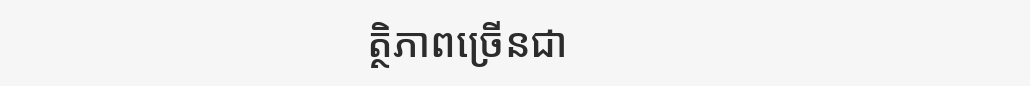ត្ថិភាពច្រើនជា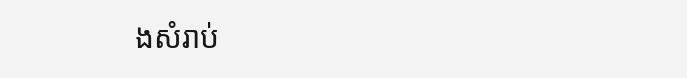ងសំរាប់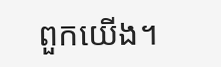ពួកយើង។